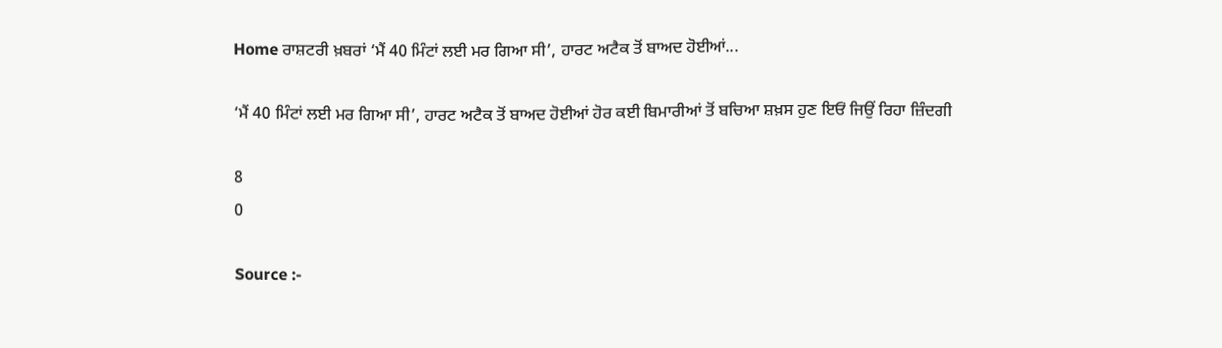Home ਰਾਸ਼ਟਰੀ ਖ਼ਬਰਾਂ ‘ਮੈਂ 40 ਮਿੰਟਾਂ ਲਈ ਮਰ ਗਿਆ ਸੀ’, ਹਾਰਟ ਅਟੈਕ ਤੋਂ ਬਾਅਦ ਹੋਈਆਂ...

‘ਮੈਂ 40 ਮਿੰਟਾਂ ਲਈ ਮਰ ਗਿਆ ਸੀ’, ਹਾਰਟ ਅਟੈਕ ਤੋਂ ਬਾਅਦ ਹੋਈਆਂ ਹੋਰ ਕਈ ਬਿਮਾਰੀਆਂ ਤੋਂ ਬਚਿਆ ਸ਼ਖ਼ਸ ਹੁਣ ਇਓਂ ਜਿਉਂ ਰਿਹਾ ਜ਼ਿੰਦਗੀ

8
0

Source :-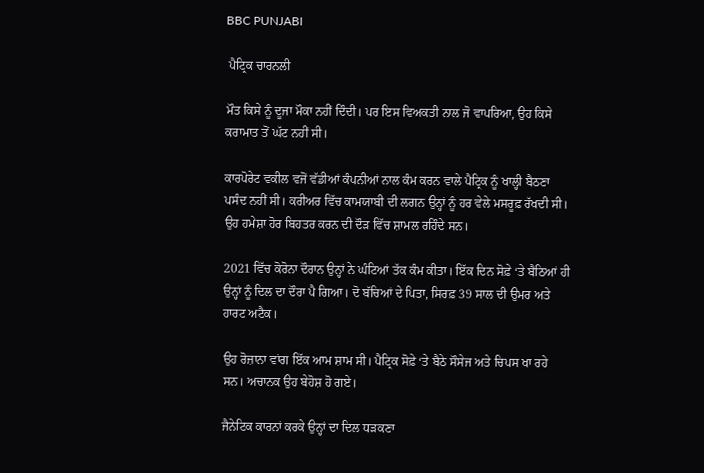BBC PUNJABI

 ਪੈਟ੍ਰਿਕ ਚਾਰਨਲੀ

ਮੌਤ ਕਿਸੇ ਨੂੰ ਦੂਜਾ ਮੌਕਾ ਨਹੀਂ ਦਿੰਦੀ। ਪਰ ਇਸ ਵਿਅਕਤੀ ਨਾਲ ਜੋ ਵਾਪਰਿਆ, ਉਹ ਕਿਸੇ ਕਰਾਮਾਤ ਤੋਂ ਘੱਟ ਨਹੀਂ ਸੀ।

ਕਾਰਪੋਰੇਟ ਵਕੀਲ ਵਜੋਂ ਵੱਡੀਆਂ ਕੰਪਨੀਆਂ ਨਾਲ ਕੰਮ ਕਰਨ ਵਾਲੇ ਪੈਟ੍ਰਿਕ ਨੂੰ ਖਾਲ੍ਹੀ ਬੈਠਣਾ ਪਸੰਦ ਨਹੀਂ ਸੀ। ਕਰੀਅਰ ਵਿੱਚ ਕਾਮਯਾਬੀ ਦੀ ਲਗਨ ਉਨ੍ਹਾਂ ਨੂੰ ਹਰ ਵੇਲੇ ਮਸਰੂਫ਼ ਰੱਖਦੀ ਸੀ। ਉਹ ਹਮੇਸ਼ਾ ਹੋਰ ਬਿਹਤਰ ਕਰਨ ਦੀ ਦੌੜ ਵਿੱਚ ਸ਼ਾਮਲ ਰਹਿੰਦੇ ਸਨ।

2021 ਵਿੱਚ ਕੋਰੋਨਾ ਦੌਰਾਨ ਉਨ੍ਹਾਂ ਨੇ ਘੰਟਿਆਂ ਤੱਕ ਕੰਮ ਕੀਤਾ। ਇੱਕ ਦਿਨ ਸੋਫ਼ੇ ‘ਤੇ ਬੈਠਿਆਂ ਹੀ ਉਨ੍ਹਾਂ ਨੂੰ ਦਿਲ ਦਾ ਦੌਰਾ ਪੈ ਗਿਆ। ਦੋ ਬੱਚਿਆਂ ਦੇ ਪਿਤਾ, ਸਿਰਫ਼ 39 ਸਾਲ ਦੀ ਉਮਰ ਅਤੇ ਹਾਰਟ ਅਟੈਕ।

ਉਹ ਰੋਜ਼ਾਨਾ ਵਾਂਗ ਇੱਕ ਆਮ ਸ਼ਾਮ ਸੀ। ਪੈਟ੍ਰਿਕ ਸੋਫ਼ੇ ‘ਤੇ ਬੈਠੇ ਸੌਸੇਜ ਅਤੇ ਚਿਪਸ ਖਾ ਰਹੇ ਸਨ। ਅਚਾਨਕ ਉਹ ਬੇਹੋਸ਼ ਹੋ ਗਏ।

ਜੈਨੇਟਿਕ ਕਾਰਨਾਂ ਕਰਕੇ ਉਨ੍ਹਾਂ ਦਾ ਦਿਲ ਧੜਕਣਾ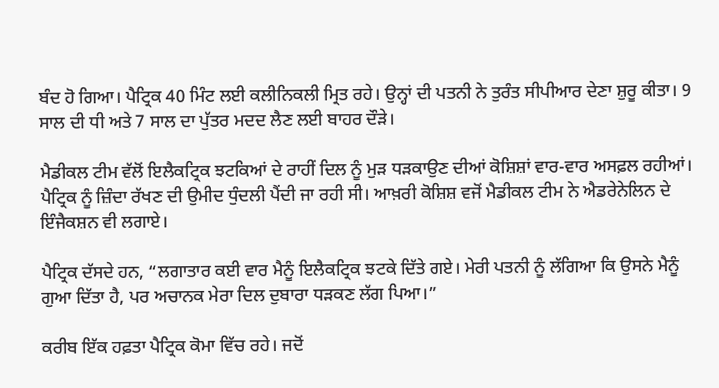ਬੰਦ ਹੋ ਗਿਆ। ਪੈਟ੍ਰਿਕ 40 ਮਿੰਟ ਲਈ ਕਲੀਨਿਕਲੀ ਮ੍ਰਿਤ ਰਹੇ। ਉਨ੍ਹਾਂ ਦੀ ਪਤਨੀ ਨੇ ਤੁਰੰਤ ਸੀਪੀਆਰ ਦੇਣਾ ਸ਼ੁਰੂ ਕੀਤਾ। 9 ਸਾਲ ਦੀ ਧੀ ਅਤੇ 7 ਸਾਲ ਦਾ ਪੁੱਤਰ ਮਦਦ ਲੈਣ ਲਈ ਬਾਹਰ ਦੌੜੇ।

ਮੈਡੀਕਲ ਟੀਮ ਵੱਲੋਂ ਇਲੈਕਟ੍ਰਿਕ ਝਟਕਿਆਂ ਦੇ ਰਾਹੀਂ ਦਿਲ ਨੂੰ ਮੁੜ ਧੜਕਾਉਣ ਦੀਆਂ ਕੋਸ਼ਿਸ਼ਾਂ ਵਾਰ-ਵਾਰ ਅਸਫ਼ਲ ਰਹੀਆਂ। ਪੈਟ੍ਰਿਕ ਨੂੰ ਜ਼ਿੰਦਾ ਰੱਖਣ ਦੀ ਉਮੀਦ ਧੁੰਦਲੀ ਪੈਂਦੀ ਜਾ ਰਹੀ ਸੀ। ਆਖ਼ਰੀ ਕੋਸ਼ਿਸ਼ ਵਜੋਂ ਮੈਡੀਕਲ ਟੀਮ ਨੇ ਐਡਰੇਨੇਲਿਨ ਦੇ ਇੰਜੈਕਸ਼ਨ ਵੀ ਲਗਾਏ।

ਪੈਟ੍ਰਿਕ ਦੱਸਦੇ ਹਨ, “ਲਗਾਤਾਰ ਕਈ ਵਾਰ ਮੈਨੂੰ ਇਲੈਕਟ੍ਰਿਕ ਝਟਕੇ ਦਿੱਤੇ ਗਏ। ਮੇਰੀ ਪਤਨੀ ਨੂੰ ਲੱਗਿਆ ਕਿ ਉਸਨੇ ਮੈਨੂੰ ਗੁਆ ਦਿੱਤਾ ਹੈ, ਪਰ ਅਚਾਨਕ ਮੇਰਾ ਦਿਲ ਦੁਬਾਰਾ ਧੜਕਣ ਲੱਗ ਪਿਆ।”

ਕਰੀਬ ਇੱਕ ਹਫ਼ਤਾ ਪੈਟ੍ਰਿਕ ਕੋਮਾ ਵਿੱਚ ਰਹੇ। ਜਦੋਂ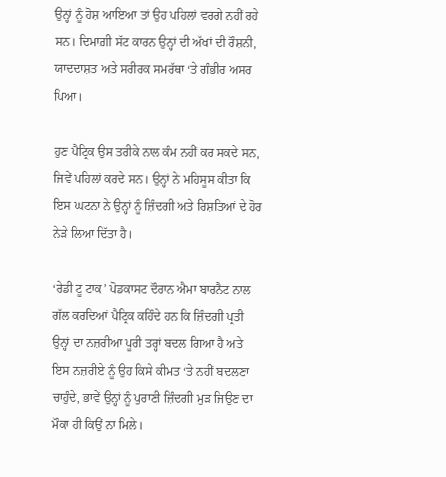ਉਨ੍ਹਾਂ ਨੂੰ ਹੋਸ਼ ਆਇਆ ਤਾਂ ਉਹ ਪਹਿਲਾਂ ਵਰਗੇ ਨਹੀਂ ਰਹੇ ਸਨ। ਦਿਮਾਗ਼ੀ ਸੱਟ ਕਾਰਨ ਉਨ੍ਹਾਂ ਦੀ ਅੱਖਾਂ ਦੀ ਰੌਸ਼ਨੀ, ਯਾਦਦਾਸ਼ਤ ਅਤੇ ਸਰੀਰਕ ਸਮਰੱਥਾ ‘ਤੇ ਗੰਭੀਰ ਅਸਰ ਪਿਆ।

ਹੁਣ ਪੈਟ੍ਰਿਕ ਉਸ ਤਰੀਕੇ ਨਾਲ ਕੰਮ ਨਹੀਂ ਕਰ ਸਕਦੇ ਸਨ, ਜਿਵੇਂ ਪਹਿਲਾਂ ਕਰਦੇ ਸਨ। ਉਨ੍ਹਾਂ ਨੇ ਮਹਿਸੂਸ ਕੀਤਾ ਕਿ ਇਸ ਘਟਨਾ ਨੇ ਉਨ੍ਹਾਂ ਨੂੰ ਜ਼ਿੰਦਗੀ ਅਤੇ ਰਿਸ਼ਤਿਆਂ ਦੇ ਹੋਰ ਨੇੜੇ ਲਿਆ ਦਿੱਤਾ ਹੈ।

‘ਰੇਡੀ ਟੂ ਟਾਕ’ ਪੋਡਕਾਸਟ ਦੌਰਾਨ ਐਮਾ ਬਾਰਨੈਟ ਨਾਲ ਗੱਲ ਕਰਦਿਆਂ ਪੈਟ੍ਰਿਕ ਕਹਿੰਦੇ ਹਨ ਕਿ ਜ਼ਿੰਦਗੀ ਪ੍ਰਤੀ ਉਨ੍ਹਾਂ ਦਾ ਨਜ਼ਰੀਆ ਪੂਰੀ ਤਰ੍ਹਾਂ ਬਦਲ ਗਿਆ ਹੈ ਅਤੇ ਇਸ ਨਜ਼ਰੀਏ ਨੂੰ ਉਹ ਕਿਸੇ ਕੀਮਤ ‘ਤੇ ਨਹੀਂ ਬਦਲਣਾ ਚਾਹੁੰਦੇ, ਭਾਵੇਂ ਉਨ੍ਹਾਂ ਨੂੰ ਪੁਰਾਣੀ ਜ਼ਿੰਦਗੀ ਮੁੜ ਜਿਉਣ ਦਾ ਮੌਕਾ ਹੀ ਕਿਉਂ ਨਾ ਮਿਲੇ।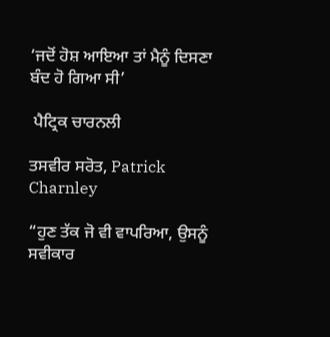‘ਜਦੋਂ ਹੋਸ਼ ਆਇਆ ਤਾਂ ਮੈਨੂੰ ਦਿਸਣਾ ਬੰਦ ਹੋ ਗਿਆ ਸੀ’

 ਪੈਟ੍ਰਿਕ ਚਾਰਨਲੀ

ਤਸਵੀਰ ਸਰੋਤ, Patrick Charnley

“ਹੁਣ ਤੱਕ ਜੋ ਵੀ ਵਾਪਰਿਆ, ਉਸਨੂੰ ਸਵੀਕਾਰ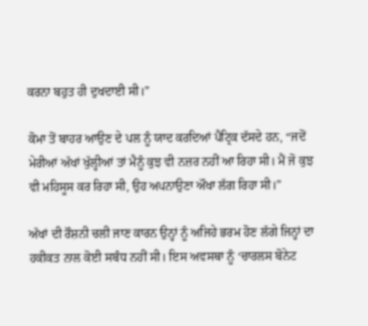ਕਰਨਾ ਬਹੁਤ ਹੀ ਦੁਖਦਾਈ ਸੀ।”

ਕੋਮਾ ਤੋਂ ਬਾਹਰ ਆਉਣ ਦੇ ਪਲ ਨੂੰ ਯਾਦ ਕਰਦਿਆਂ ਪੈਟ੍ਰਿਕ ਦੱਸਦੇ ਹਨ, “ਜਦੋਂ ਮੇਰੀਆਂ ਅੱਖਾਂ ਖੁੱਲ੍ਹੀਆਂ ਤਾਂ ਮੈਨੂੰ ਕੁਝ ਵੀ ਨਜ਼ਰ ਨਹੀਂ ਆ ਰਿਹਾ ਸੀ। ਮੈਂ ਜੋ ਕੁਝ ਵੀ ਮਹਿਸੂਸ ਕਰ ਰਿਹਾ ਸੀ, ਉਹ ਅਪਨਾਉਣਾ ਔਖਾ ਲੱਗ ਰਿਹਾ ਸੀ।”

ਅੱਖਾਂ ਦੀ ਰੌਸ਼ਨੀ ਚਲੀ ਜਾਣ ਕਾਰਨ ਉਨ੍ਹਾਂ ਨੂੰ ਅਜਿਹੇ ਭਰਮ ਹੋਣ ਲੱਗੇ ਜਿਨ੍ਹਾਂ ਦਾ ਹਕੀਕਤ ਨਾਲ ਕੋਈ ਸਬੰਧ ਨਹੀਂ ਸੀ। ਇਸ ਅਵਸਥਾ ਨੂੰ ‘ਚਾਰਲਸ ਬੋਨੇਟ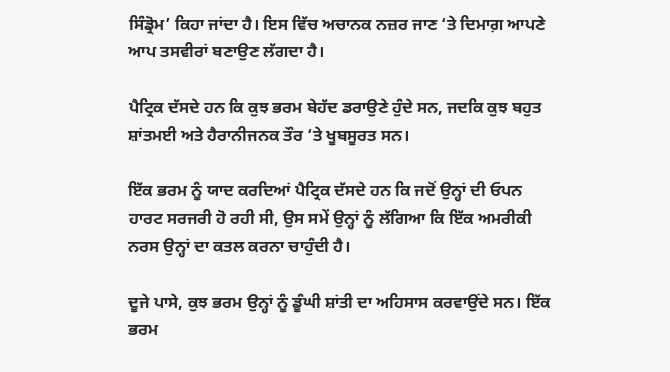ਸਿੰਡ੍ਰੋਮ’ ਕਿਹਾ ਜਾਂਦਾ ਹੈ। ਇਸ ਵਿੱਚ ਅਚਾਨਕ ਨਜ਼ਰ ਜਾਣ ‘ਤੇ ਦਿਮਾਗ਼ ਆਪਣੇ ਆਪ ਤਸਵੀਰਾਂ ਬਣਾਉਣ ਲੱਗਦਾ ਹੈ।

ਪੈਟ੍ਰਿਕ ਦੱਸਦੇ ਹਨ ਕਿ ਕੁਝ ਭਰਮ ਬੇਹੱਦ ਡਰਾਉਣੇ ਹੁੰਦੇ ਸਨ, ਜਦਕਿ ਕੁਝ ਬਹੁਤ ਸ਼ਾਂਤਮਈ ਅਤੇ ਹੈਰਾਨੀਜਨਕ ਤੌਰ ‘ਤੇ ਖੂਬਸੂਰਤ ਸਨ।

ਇੱਕ ਭਰਮ ਨੂੰ ਯਾਦ ਕਰਦਿਆਂ ਪੈਟ੍ਰਿਕ ਦੱਸਦੇ ਹਨ ਕਿ ਜਦੋਂ ਉਨ੍ਹਾਂ ਦੀ ਓਪਨ ਹਾਰਟ ਸਰਜਰੀ ਹੋ ਰਹੀ ਸੀ, ਉਸ ਸਮੇਂ ਉਨ੍ਹਾਂ ਨੂੰ ਲੱਗਿਆ ਕਿ ਇੱਕ ਅਮਰੀਕੀ ਨਰਸ ਉਨ੍ਹਾਂ ਦਾ ਕਤਲ ਕਰਨਾ ਚਾਹੁੰਦੀ ਹੈ।

ਦੂਜੇ ਪਾਸੇ, ਕੁਝ ਭਰਮ ਉਨ੍ਹਾਂ ਨੂੰ ਡੂੰਘੀ ਸ਼ਾਂਤੀ ਦਾ ਅਹਿਸਾਸ ਕਰਵਾਉਂਦੇ ਸਨ। ਇੱਕ ਭਰਮ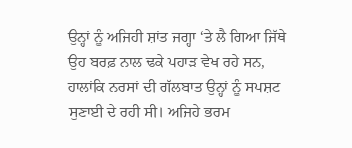ਉਨ੍ਹਾਂ ਨੂੰ ਅਜਿਹੀ ਸ਼ਾਂਤ ਜਗ੍ਹਾ ‘ਤੇ ਲੈ ਗਿਆ ਜਿੱਥੇ ਉਹ ਬਰਫ਼ ਨਾਲ ਢਕੇ ਪਹਾੜ ਵੇਖ ਰਹੇ ਸਨ, ਹਾਲਾਂਕਿ ਨਰਸਾਂ ਦੀ ਗੱਲਬਾਤ ਉਨ੍ਹਾਂ ਨੂੰ ਸਪਸ਼ਟ ਸੁਣਾਈ ਦੇ ਰਹੀ ਸੀ। ਅਜਿਹੇ ਭਰਮ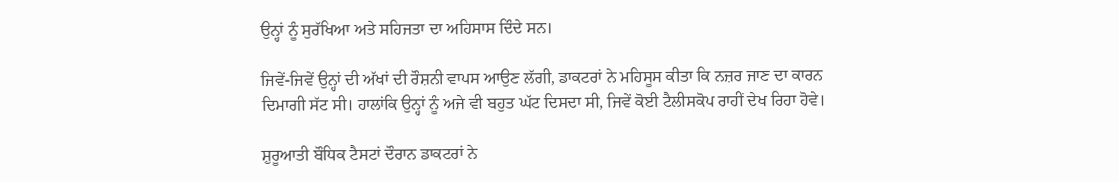ਉਨ੍ਹਾਂ ਨੂੰ ਸੁਰੱਖਿਆ ਅਤੇ ਸਹਿਜਤਾ ਦਾ ਅਹਿਸਾਸ ਦਿੰਦੇ ਸਨ।

ਜਿਵੇਂ-ਜਿਵੇਂ ਉਨ੍ਹਾਂ ਦੀ ਅੱਖਾਂ ਦੀ ਰੌਸ਼ਨੀ ਵਾਪਸ ਆਉਣ ਲੱਗੀ, ਡਾਕਟਰਾਂ ਨੇ ਮਹਿਸੂਸ ਕੀਤਾ ਕਿ ਨਜ਼ਰ ਜਾਣ ਦਾ ਕਾਰਨ ਦਿਮਾਗੀ ਸੱਟ ਸੀ। ਹਾਲਾਂਕਿ ਉਨ੍ਹਾਂ ਨੂੰ ਅਜੇ ਵੀ ਬਹੁਤ ਘੱਟ ਦਿਸਦਾ ਸੀ, ਜਿਵੇਂ ਕੋਈ ਟੈਲੀਸਕੋਪ ਰਾਹੀਂ ਦੇਖ ਰਿਹਾ ਹੋਵੇ।

ਸ਼ੁਰੂਆਤੀ ਬੌਧਿਕ ਟੈਸਟਾਂ ਦੌਰਾਨ ਡਾਕਟਰਾਂ ਨੇ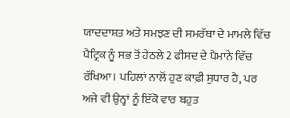ਯਾਦਦਾਸ਼ਤ ਅਤੇ ਸਮਝਣ ਦੀ ਸਮਰੱਥਾ ਦੇ ਮਾਮਲੇ ਵਿੱਚ ਪੈਟ੍ਰਿਕ ਨੂੰ ਸਭ ਤੋਂ ਹੇਠਲੇ 2 ਫੀਸਦ ਦੇ ਪੈਮਾਨੇ ਵਿੱਚ ਰੱਖਿਆ। ਪਹਿਲਾਂ ਨਾਲੋਂ ਹੁਣ ਕਾਫ਼ੀ ਸੁਧਾਰ ਹੈ, ਪਰ ਅਜੇ ਵੀ ਉਨ੍ਹਾਂ ਨੂੰ ਇੱਕੋ ਵਾਰ ਬਹੁਤ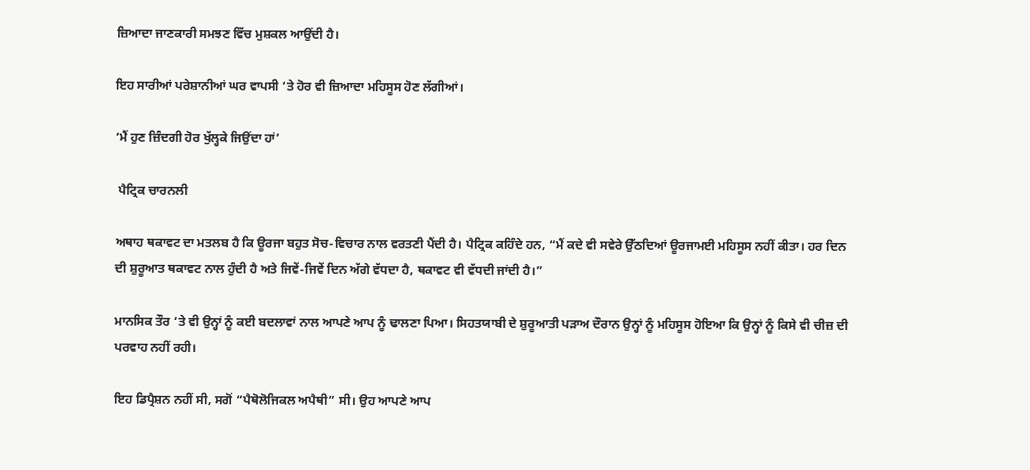ਜ਼ਿਆਦਾ ਜਾਣਕਾਰੀ ਸਮਝਣ ਵਿੱਚ ਮੁਸ਼ਕਲ ਆਉਂਦੀ ਹੈ।

ਇਹ ਸਾਰੀਆਂ ਪਰੇਸ਼ਾਨੀਆਂ ਘਰ ਵਾਪਸੀ ‘ਤੇ ਹੋਰ ਵੀ ਜ਼ਿਆਦਾ ਮਹਿਸੂਸ ਹੋਣ ਲੱਗੀਆਂ।

‘ਮੈਂ ਹੁਣ ਜ਼ਿੰਦਗੀ ਹੋਰ ਖੁੱਲ੍ਹਕੇ ਜਿਉਂਦਾ ਹਾਂ’

 ਪੈਟ੍ਰਿਕ ਚਾਰਨਲੀ

ਅਥਾਹ ਥਕਾਵਟ ਦਾ ਮਤਲਬ ਹੈ ਕਿ ਊਰਜਾ ਬਹੁਤ ਸੋਚ-ਵਿਚਾਰ ਨਾਲ ਵਰਤਣੀ ਪੈਂਦੀ ਹੈ। ਪੈਟ੍ਰਿਕ ਕਹਿੰਦੇ ਹਨ, “ਮੈਂ ਕਦੇ ਵੀ ਸਵੇਰੇ ਉੱਠਦਿਆਂ ਊਰਜਾਮਈ ਮਹਿਸੂਸ ਨਹੀਂ ਕੀਤਾ। ਹਰ ਦਿਨ ਦੀ ਸ਼ੁਰੂਆਤ ਥਕਾਵਟ ਨਾਲ ਹੁੰਦੀ ਹੈ ਅਤੇ ਜਿਵੇਂ-ਜਿਵੇਂ ਦਿਨ ਅੱਗੇ ਵੱਧਦਾ ਹੈ, ਥਕਾਵਟ ਵੀ ਵੱਧਦੀ ਜਾਂਦੀ ਹੈ।”

ਮਾਨਸਿਕ ਤੌਰ ‘ਤੇ ਵੀ ਉਨ੍ਹਾਂ ਨੂੰ ਕਈ ਬਦਲਾਵਾਂ ਨਾਲ ਆਪਣੇ ਆਪ ਨੂੰ ਢਾਲਣਾ ਪਿਆ। ਸਿਹਤਯਾਬੀ ਦੇ ਸ਼ੁਰੂਆਤੀ ਪੜਾਅ ਦੌਰਾਨ ਉਨ੍ਹਾਂ ਨੂੰ ਮਹਿਸੂਸ ਹੋਇਆ ਕਿ ਉਨ੍ਹਾਂ ਨੂੰ ਕਿਸੇ ਵੀ ਚੀਜ਼ ਦੀ ਪਰਵਾਹ ਨਹੀਂ ਰਹੀ।

ਇਹ ਡਿਪ੍ਰੈਸ਼ਨ ਨਹੀਂ ਸੀ, ਸਗੋਂ “ਪੈਥੋਲੋਜਿਕਲ ਅਪੈਥੀ” ਸੀ। ਉਹ ਆਪਣੇ ਆਪ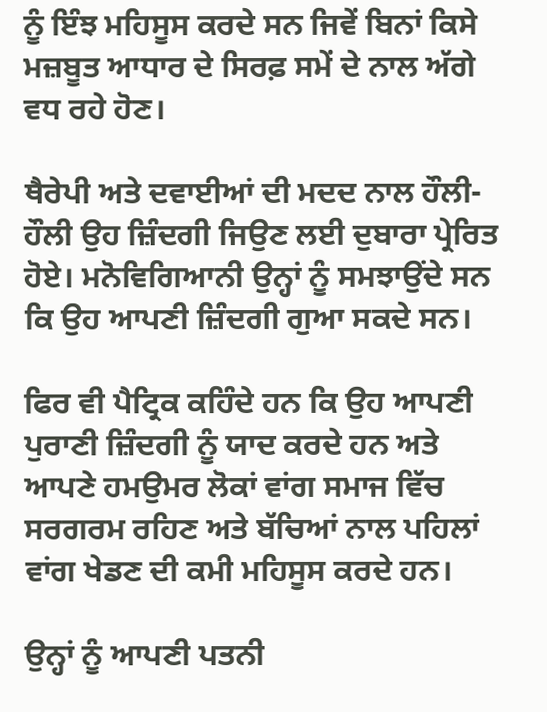ਨੂੰ ਇੰਝ ਮਹਿਸੂਸ ਕਰਦੇ ਸਨ ਜਿਵੇਂ ਬਿਨਾਂ ਕਿਸੇ ਮਜ਼ਬੂਤ ਆਧਾਰ ਦੇ ਸਿਰਫ਼ ਸਮੇਂ ਦੇ ਨਾਲ ਅੱਗੇ ਵਧ ਰਹੇ ਹੋਣ।

ਥੈਰੇਪੀ ਅਤੇ ਦਵਾਈਆਂ ਦੀ ਮਦਦ ਨਾਲ ਹੌਲੀ-ਹੌਲੀ ਉਹ ਜ਼ਿੰਦਗੀ ਜਿਉਣ ਲਈ ਦੁਬਾਰਾ ਪ੍ਰੇਰਿਤ ਹੋਏ। ਮਨੋਵਿਗਿਆਨੀ ਉਨ੍ਹਾਂ ਨੂੰ ਸਮਝਾਉਂਦੇ ਸਨ ਕਿ ਉਹ ਆਪਣੀ ਜ਼ਿੰਦਗੀ ਗੁਆ ਸਕਦੇ ਸਨ।

ਫਿਰ ਵੀ ਪੈਟ੍ਰਿਕ ਕਹਿੰਦੇ ਹਨ ਕਿ ਉਹ ਆਪਣੀ ਪੁਰਾਣੀ ਜ਼ਿੰਦਗੀ ਨੂੰ ਯਾਦ ਕਰਦੇ ਹਨ ਅਤੇ ਆਪਣੇ ਹਮਉਮਰ ਲੋਕਾਂ ਵਾਂਗ ਸਮਾਜ ਵਿੱਚ ਸਰਗਰਮ ਰਹਿਣ ਅਤੇ ਬੱਚਿਆਂ ਨਾਲ ਪਹਿਲਾਂ ਵਾਂਗ ਖੇਡਣ ਦੀ ਕਮੀ ਮਹਿਸੂਸ ਕਰਦੇ ਹਨ।

ਉਨ੍ਹਾਂ ਨੂੰ ਆਪਣੀ ਪਤਨੀ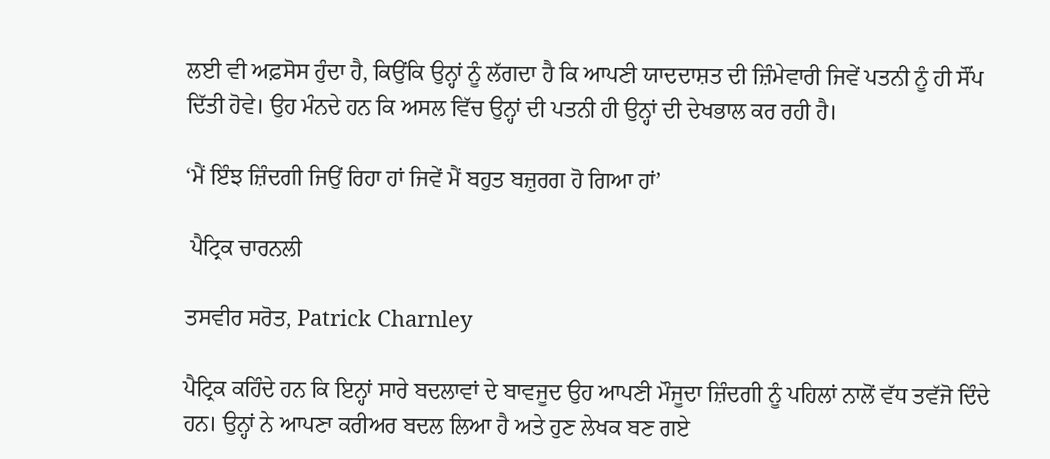ਲਈ ਵੀ ਅਫ਼ਸੋਸ ਹੁੰਦਾ ਹੈ, ਕਿਉਂਕਿ ਉਨ੍ਹਾਂ ਨੂੰ ਲੱਗਦਾ ਹੈ ਕਿ ਆਪਣੀ ਯਾਦਦਾਸ਼ਤ ਦੀ ਜ਼ਿੰਮੇਵਾਰੀ ਜਿਵੇਂ ਪਤਨੀ ਨੂੰ ਹੀ ਸੌਂਪ ਦਿੱਤੀ ਹੋਵੇ। ਉਹ ਮੰਨਦੇ ਹਨ ਕਿ ਅਸਲ ਵਿੱਚ ਉਨ੍ਹਾਂ ਦੀ ਪਤਨੀ ਹੀ ਉਨ੍ਹਾਂ ਦੀ ਦੇਖਭਾਲ ਕਰ ਰਹੀ ਹੈ।

‘ਮੈਂ ਇੰਝ ਜ਼ਿੰਦਗੀ ਜਿਉਂ ਰਿਹਾ ਹਾਂ ਜਿਵੇਂ ਮੈਂ ਬਹੁਤ ਬਜ਼ੁਰਗ ਹੋ ਗਿਆ ਹਾਂ’

 ਪੈਟ੍ਰਿਕ ਚਾਰਨਲੀ

ਤਸਵੀਰ ਸਰੋਤ, Patrick Charnley

ਪੈਟ੍ਰਿਕ ਕਹਿੰਦੇ ਹਨ ਕਿ ਇਨ੍ਹਾਂ ਸਾਰੇ ਬਦਲਾਵਾਂ ਦੇ ਬਾਵਜੂਦ ਉਹ ਆਪਣੀ ਮੌਜੂਦਾ ਜ਼ਿੰਦਗੀ ਨੂੰ ਪਹਿਲਾਂ ਨਾਲੋਂ ਵੱਧ ਤਵੱਜੋ ਦਿੰਦੇ ਹਨ। ਉਨ੍ਹਾਂ ਨੇ ਆਪਣਾ ਕਰੀਅਰ ਬਦਲ ਲਿਆ ਹੈ ਅਤੇ ਹੁਣ ਲੇਖਕ ਬਣ ਗਏ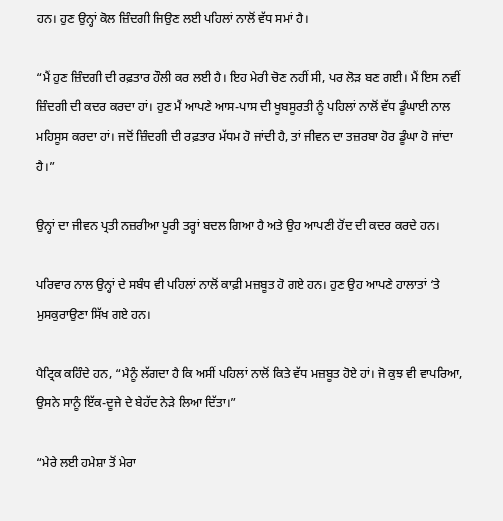ਹਨ। ਹੁਣ ਉਨ੍ਹਾਂ ਕੋਲ ਜ਼ਿੰਦਗੀ ਜਿਉਣ ਲਈ ਪਹਿਲਾਂ ਨਾਲੋਂ ਵੱਧ ਸਮਾਂ ਹੈ।

“ਮੈਂ ਹੁਣ ਜ਼ਿੰਦਗੀ ਦੀ ਰਫ਼ਤਾਰ ਹੌਲੀ ਕਰ ਲਈ ਹੈ। ਇਹ ਮੇਰੀ ਚੋਣ ਨਹੀਂ ਸੀ, ਪਰ ਲੋੜ ਬਣ ਗਈ। ਮੈਂ ਇਸ ਨਵੀਂ ਜ਼ਿੰਦਗੀ ਦੀ ਕਦਰ ਕਰਦਾ ਹਾਂ। ਹੁਣ ਮੈਂ ਆਪਣੇ ਆਸ-ਪਾਸ ਦੀ ਖੂਬਸੂਰਤੀ ਨੂੰ ਪਹਿਲਾਂ ਨਾਲੋਂ ਵੱਧ ਡੂੰਘਾਈ ਨਾਲ ਮਹਿਸੂਸ ਕਰਦਾ ਹਾਂ। ਜਦੋਂ ਜ਼ਿੰਦਗੀ ਦੀ ਰਫ਼ਤਾਰ ਮੱਧਮ ਹੋ ਜਾਂਦੀ ਹੈ, ਤਾਂ ਜੀਵਨ ਦਾ ਤਜ਼ਰਬਾ ਹੋਰ ਡੂੰਘਾ ਹੋ ਜਾਂਦਾ ਹੈ।”

ਉਨ੍ਹਾਂ ਦਾ ਜੀਵਨ ਪ੍ਰਤੀ ਨਜ਼ਰੀਆ ਪੂਰੀ ਤਰ੍ਹਾਂ ਬਦਲ ਗਿਆ ਹੈ ਅਤੇ ਉਹ ਆਪਣੀ ਹੋਂਦ ਦੀ ਕਦਰ ਕਰਦੇ ਹਨ।

ਪਰਿਵਾਰ ਨਾਲ ਉਨ੍ਹਾਂ ਦੇ ਸਬੰਧ ਵੀ ਪਹਿਲਾਂ ਨਾਲੋਂ ਕਾਫ਼ੀ ਮਜ਼ਬੂਤ ਹੋ ਗਏ ਹਨ। ਹੁਣ ਉਹ ਆਪਣੇ ਹਾਲਾਤਾਂ ‘ਤੇ ਮੁਸਕੁਰਾਉਣਾ ਸਿੱਖ ਗਏ ਹਨ।

ਪੈਟ੍ਰਿਕ ਕਹਿੰਦੇ ਹਨ, “ਮੈਨੂੰ ਲੱਗਦਾ ਹੈ ਕਿ ਅਸੀਂ ਪਹਿਲਾਂ ਨਾਲੋਂ ਕਿਤੇ ਵੱਧ ਮਜ਼ਬੂਤ ਹੋਏ ਹਾਂ। ਜੋ ਕੁਝ ਵੀ ਵਾਪਰਿਆ, ਉਸਨੇ ਸਾਨੂੰ ਇੱਕ-ਦੂਜੇ ਦੇ ਬੇਹੱਦ ਨੇੜੇ ਲਿਆ ਦਿੱਤਾ।”

“ਮੇਰੇ ਲਈ ਹਮੇਸ਼ਾ ਤੋਂ ਮੇਰਾ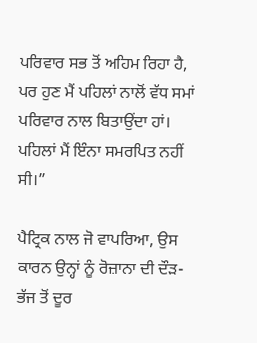ਪਰਿਵਾਰ ਸਭ ਤੋਂ ਅਹਿਮ ਰਿਹਾ ਹੈ, ਪਰ ਹੁਣ ਮੈਂ ਪਹਿਲਾਂ ਨਾਲੋਂ ਵੱਧ ਸਮਾਂ ਪਰਿਵਾਰ ਨਾਲ ਬਿਤਾਉਂਦਾ ਹਾਂ। ਪਹਿਲਾਂ ਮੈਂ ਇੰਨਾ ਸਮਰਪਿਤ ਨਹੀਂ ਸੀ।”

ਪੈਟ੍ਰਿਕ ਨਾਲ ਜੋ ਵਾਪਰਿਆ, ਉਸ ਕਾਰਨ ਉਨ੍ਹਾਂ ਨੂੰ ਰੋਜ਼ਾਨਾ ਦੀ ਦੌੜ-ਭੱਜ ਤੋਂ ਦੂਰ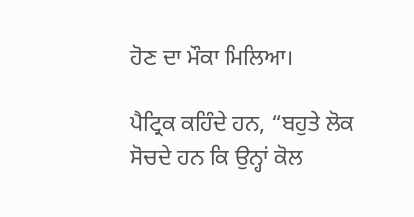ਹੋਣ ਦਾ ਮੌਕਾ ਮਿਲਿਆ।

ਪੈਟ੍ਰਿਕ ਕਹਿੰਦੇ ਹਨ, “ਬਹੁਤੇ ਲੋਕ ਸੋਚਦੇ ਹਨ ਕਿ ਉਨ੍ਹਾਂ ਕੋਲ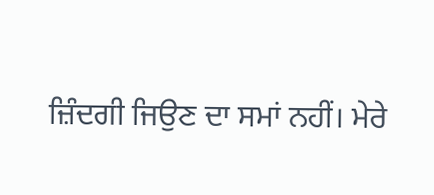ਜ਼ਿੰਦਗੀ ਜਿਉਣ ਦਾ ਸਮਾਂ ਨਹੀਂ। ਮੇਰੇ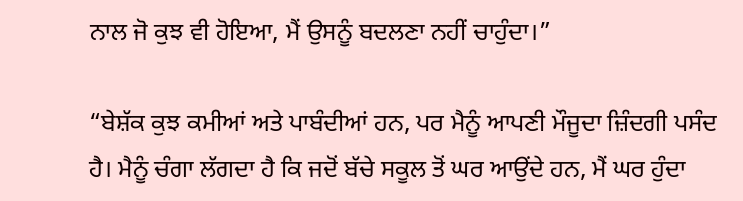ਨਾਲ ਜੋ ਕੁਝ ਵੀ ਹੋਇਆ, ਮੈਂ ਉਸਨੂੰ ਬਦਲਣਾ ਨਹੀਂ ਚਾਹੁੰਦਾ।”

“ਬੇਸ਼ੱਕ ਕੁਝ ਕਮੀਆਂ ਅਤੇ ਪਾਬੰਦੀਆਂ ਹਨ, ਪਰ ਮੈਨੂੰ ਆਪਣੀ ਮੌਜੂਦਾ ਜ਼ਿੰਦਗੀ ਪਸੰਦ ਹੈ। ਮੈਨੂੰ ਚੰਗਾ ਲੱਗਦਾ ਹੈ ਕਿ ਜਦੋਂ ਬੱਚੇ ਸਕੂਲ ਤੋਂ ਘਰ ਆਉਂਦੇ ਹਨ, ਮੈਂ ਘਰ ਹੁੰਦਾ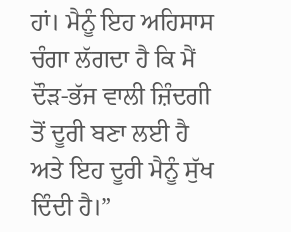ਹਾਂ। ਮੈਨੂੰ ਇਹ ਅਹਿਸਾਸ ਚੰਗਾ ਲੱਗਦਾ ਹੈ ਕਿ ਮੈਂ ਦੌੜ-ਭੱਜ ਵਾਲੀ ਜ਼ਿੰਦਗੀ ਤੋਂ ਦੂਰੀ ਬਣਾ ਲਈ ਹੈ ਅਤੇ ਇਹ ਦੂਰੀ ਮੈਨੂੰ ਸੁੱਖ ਦਿੰਦੀ ਹੈ।”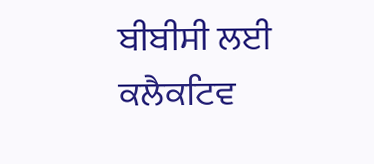ਬੀਬੀਸੀ ਲਈ ਕਲੈਕਟਿਵ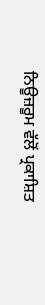ਨਿਊਜ਼ਰੂਮ ਵੱਲੋਂ ਪ੍ਰਕਾਸ਼ਿਤ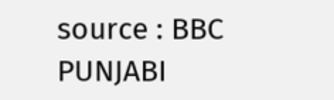source : BBC PUNJABI